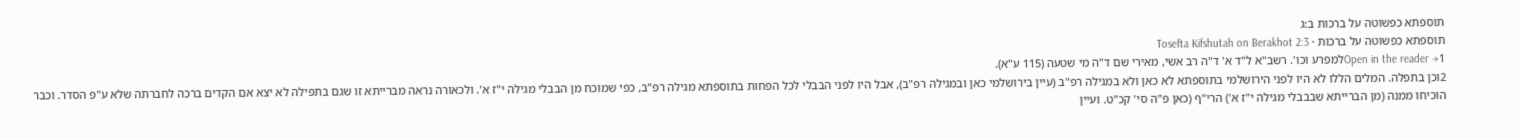תוספתא כפשוטה על ברכות ב:ג
תוספתא כפשוטה על ברכות · Tosefta Kifshutah on Berakhot 2:3
Open in the reader →1למפרע וכו'. רשב"א ל"ד א' ד"ה רב אשי, מאירי שם ד"ה מי שטעה (115 ע"א).
2וכן בתפלה. המלים הללו לא היו לפני הירושלמי בתוספתא לא כאן ולא במגילה רפ"ב (עיין בירושלמי כאן ובמגילה רפ"ב), אבל היו לפני הבבלי לכל הפחות בתוספתא מגילה רפ"ב, כפי שמוכח מן הבבלי מגילה י"ז א'. ולכאורה נראה מברייתא זו שגם בתפילה לא יצא אם הקדים ברכה לחברתה שלא ע"פ הסדר. וכבר הוכיחו ממנה (מן הברייתא שבבבלי מגילה י"ז א') הרי"ף (כאן פ"ה סי' קכ"ט. ועיין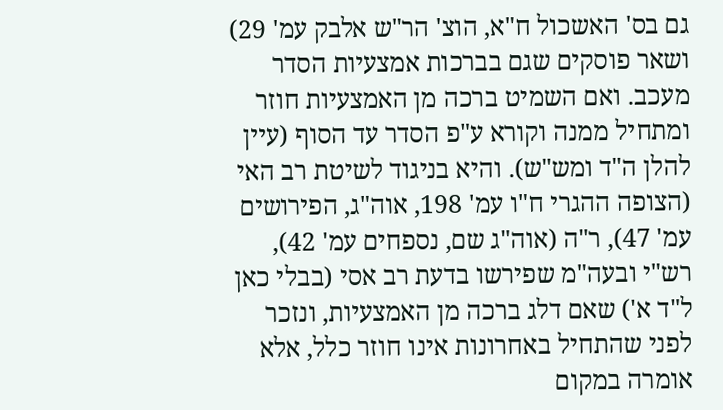גם בס' האשכול ח"א, הוצ' הר"ש אלבק עמ' 29) ושאר פוסקים שגם בברכות אמצעיות הסדר מעכב. ואם השמיט ברכה מן האמצעיות חוזר ומתחיל ממנה וקורא ע"פ הסדר עד הסוף (עיין להלן ה"ד ומש"ש). והיא בניגוד לשיטת רב האי (הצופה ההגרי ח"ו עמ' 198, אוה"ג, הפירושים עמ' 47), ר"ה (אוה"ג שם, נספחים עמ' 42), רש"י ובעה"מ שפירשו בדעת רב אסי (בבלי כאן ל"ד א') שאם דלג ברכה מן האמצעיות, ונזכר לפני שהתחיל באחרונות אינו חוזר כלל, אלא אומרה במקום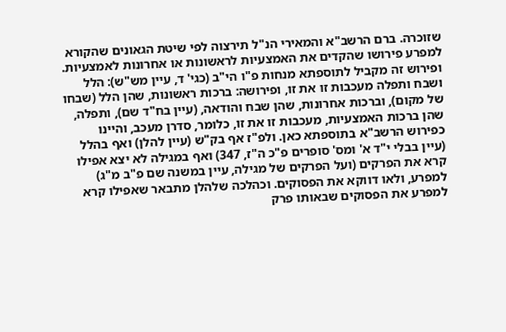שזוכרה. ברם הרשב"א והמאירי הנ"ל תירצוה לפי שיטת הגאונים שהקורא למפרע פירושו שהקדים את האמצעיות לראשונות או אחרונות לאמצעיות. ופירוש זה מקביל לתוספתא מנחות פ"ו הי"ב (כגי' ד, עיין מש"ש): הלל ושבח ותפלה מעכבות זו את זו, ופירושה: ברכות ראשונות, שהן הלל (שבחו של מקום), וברכות אחרונות, שהן שבח והודאה, (עיין בח"ד שם), ותפלה, שהן ברכות האמצעיות, מעכבות זו את זו, כלומר, סדרן מעכב, והיינו כפירוש הרשב"א בתוספתא כאן. ולפ"ז אף בק"ש (עיין להלן) ואף בהלל (עיין בבלי י"ד א' ומס' סופרים פ"כ ה"ז, 347) ואף במגילה לא יצא אפילו קרא את הפרקים (ועל הפרקים של מגילה, עיין במשנה שם פ"ב מ"ג) למפרע, ולאו דווקא את הפסוקים. וכהלכה שלהלן מתבאר שאפילו קרא למפרע את הפסוקים שבאותו פרק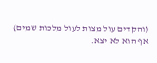(והקדים עול מצות לעול מלכות שמים) אף הוא לא יצא.